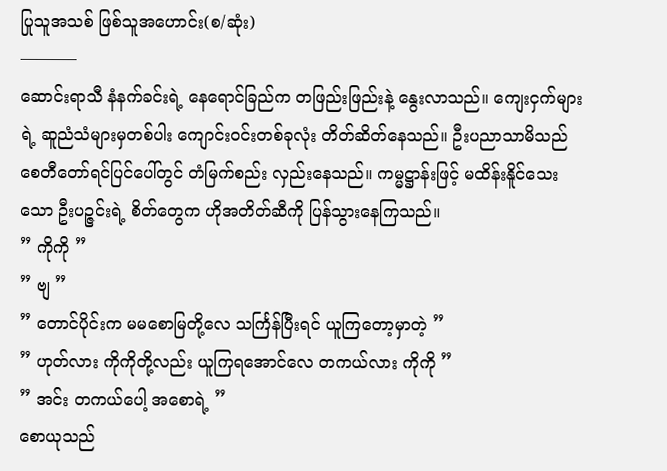ပြုသူအသစ် ဖြစ်သူအဟောင်း(စ/ဆုံး)
———–
ဆောင်းရာသီ နံနက်ခင်းရဲ့ နေရောင်ခြည်က တဖြည်းဖြည်းနဲ့ နွေးလာသည်။ ကျေးငှက်များရဲ့ ဆူညံသံများမှတစ်ပါး ကျောင်းဝင်းတစ်ခုလုံး တိတ်ဆိတ်နေသည်။ ဦးပညာသာမိသည် စေတီတော်ရင်ပြင်ပေါ်တွင် တံမြက်စည်း လှည်းနေသည်။ ကမ္မဋ္ဌာန်းဖြင့် မထိန်းနိူင်သေးသော ဦးပဉ္ဇင်းရဲ့ စိတ်တွေက ဟိုအတိတ်ဆီကို ပြန်သွားနေကြသည်။
” ကိုကို ”
” ဗျ ”
” တောင်ပိုင်းက မမစောမြတို့လေ သင်္ကြန်ပြီးရင် ယူကြတော့မှာတဲ့ ”
” ဟုတ်လား ကိုကိုတို့လည်း ယူကြရအောင်လေ တကယ်လား ကိုကို ”
” အင်း တကယ်ပေါ့ အစောရဲ့ ”
စောယုသည်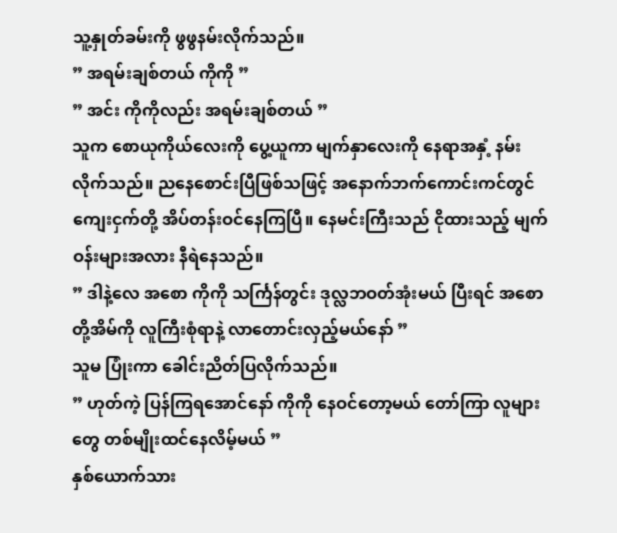သူ့နှုတ်ခမ်းကို ဖွဖွနမ်းလိုက်သည်။
” အရမ်းချစ်တယ် ကိုကို ”
” အင်း ကိုကိုလည်း အရမ်းချစ်တယ် ”
သူက စောယုကိုယ်လေးကို ပွေ့ယူကာ မျက်နှာလေးကို နေရာအနှံ့ နမ်းလိုက်သည်။ ညနေစောင်းပြီဖြစ်သဖြင့် အနောက်ဘက်ကောင်းကင်တွင် ကျေးငှက်တို့ အိပ်တန်းဝင်နေကြပြီ။ နေမင်းကြီးသည် ငိုထားသည့် မျက်ဝန်းများအလား နီရဲနေသည်။
” ဒါနဲ့လေ အစော ကိုကို သင်္ကြန်တွင်း ဒုလ္လဘဝတ်အုံးမယ် ပြီးရင် အစောတို့အိမ်ကို လူကြီးစုံရာနဲ့ လာတောင်းလှည့်မယ်နော် ”
သူမ ပြုံးကာ ခေါင်းညိတ်ပြလိုက်သည်။
” ဟုတ်ကဲ့ ပြန်ကြရအောင်နော် ကိုကို နေဝင်တော့မယ် တော်ကြာ လူများတွေ တစ်မျိုးထင်နေလိမ့်မယ် ”
နှစ်ယောက်သား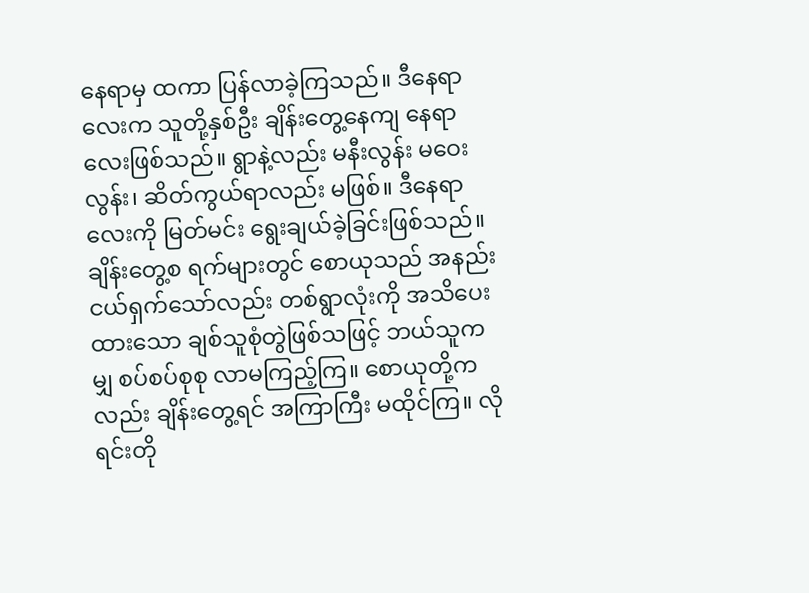နေရာမှ ထကာ ပြန်လာခဲ့ကြသည်။ ဒီနေရာလေးက သူတို့နှစ်ဦး ချိန်းတွေ့နေကျ နေရာလေးဖြစ်သည်။ ရွာနဲ့လည်း မနီးလွန်း မဝေးလွန်း၊ ဆိတ်ကွယ်ရာလည်း မဖြစ်။ ဒီနေရာလေးကို မြတ်မင်း ရွေးချယ်ခဲ့ခြင်းဖြစ်သည်။ ချိန်းတွေ့စ ရက်များတွင် စောယုသည် အနည်းငယ်ရှက်သော်လည်း တစ်ရွာလုံးကို အသိပေးထားသော ချစ်သူစုံတွဲဖြစ်သဖြင့် ဘယ်သူကမျှ စပ်စပ်စုစု လာမကြည့်ကြ။ စောယုတို့ကလည်း ချိန်းတွေ့ရင် အကြာကြီး မထိုင်ကြ။ လိုရင်းတို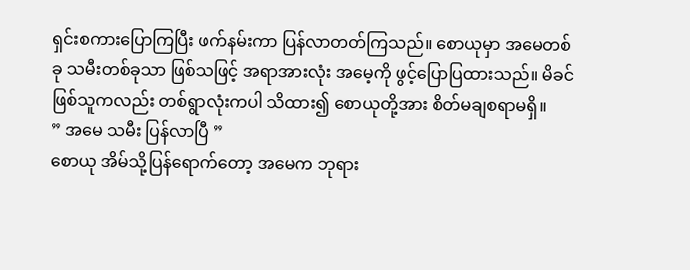ရှင်းစကားပြောကြပြီး ဖက်နမ်းကာ ပြန်လာတတ်ကြသည်။ စောယုမှာ အမေတစ်ခု သမီးတစ်ခုသာ ဖြစ်သဖြင့် အရာအားလုံး အမေ့ကို ဖွင့်ပြောပြထားသည်။ မိခင်ဖြစ်သူကလည်း တစ်ရွာလုံးကပါ သိထား၍ စောယုတို့အား စိတ်မချစရာမရှိ။
” အမေ သမီး ပြန်လာပြီ ”
စောယု အိမ်သို့ပြန်ရောက်တော့ အမေက ဘုရား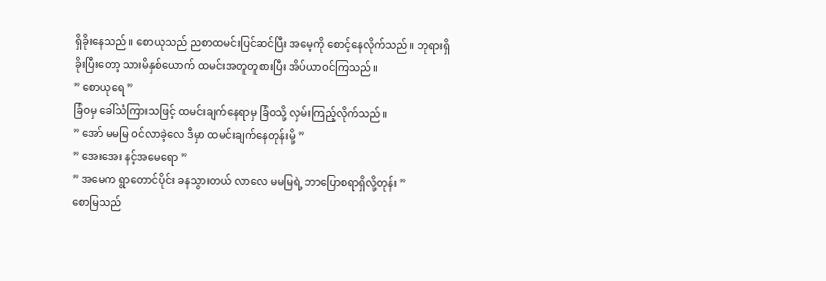ရှိခိုးနေသည်။ စောယုသည် ညစာထမင်းပြင်ဆင်ပြီး အမေ့ကို စောင့်နေလိုက်သည်။ ဘုရားရှိခိုးပြီးတော့ သားမိနှစ်ယောက် ထမင်းအတူတူစားပြီး အိပ်ယာဝင်ကြသည်။
” စောယုရေ ”
ခြံဝမှ ခေါ်သံကြားသဖြင့် ထမင်းချက်နေရာမှ ခြံဝသို့ လှမ်းကြည့်လိုက်သည်။
” အော် မမမြ ဝင်လာခဲ့လေ ဒီမှာ ထမင်းချက်နေတုန်းမို့ ”
” အေးအေး နင့်အမေရော ”
” အမေက ရွာတောင်ပိုင်း ခနသွားတယ် လာလေ မမမြရဲ့ ဘာပြောစရာရှိလို့တုန်း ”
စောမြသည်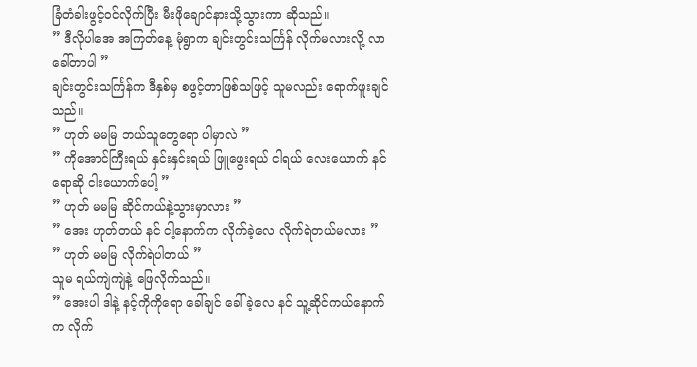ခြံတံခါးဖွင့်ဝင်လိုက်ပြီး မီးဖိုချောင်နားသို့သွားကာ ဆိုသည်။
” ဒီလိုပါအေ အကြတ်နေ့ မုံရွာက ချင်းတွင်းသင်္ကြန် လိုက်မလားလို့ လာခေါ်တာပါ ”
ချင်းတွင်းသင်္ကြန်က ဒီနှစ်မှ စဖွင့်တာဖြစ်သဖြင့် သူမလည်း ရောက်ဖူးချင်သည်။
” ဟုတ် မမမြ ဘယ်သူတွေရော ပါမှာလဲ ”
” ကိုအောင်ကြီးရယ် နှင်းနှင်းရယ် ဖြူဖွေးရယ် ငါရယ် လေးယောက် နင်ရောဆို ငါးယောက်ပေါ့ ”
” ဟုတ် မမမြ ဆိုင်ကယ်နဲ့သွားမှာလား ”
” အေး ဟုတ်တယ် နင် ငါ့နောက်က လိုက်ခဲ့လေ လိုက်ရဲတယ်မလား ”
” ဟုတ် မမမြ လိုက်ရဲပါတယ် ”
သူမ ရယ်ကျဲကျဲနဲ့ ဖြေလိုက်သည်။
” အေးပါ ဒါနဲ့ နင့်ကိုကိုရော ခေါ်ချင် ခေါ်ခဲ့လေ နင် သူ့ဆိုင်ကယ်နောက်က လိုက်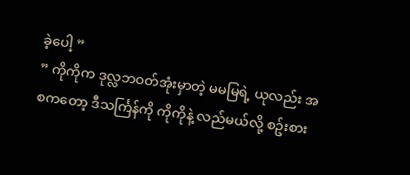ခဲ့ပေါ့ ”
” ကိုကိုက ဒုလ္လဘဝတ်အုံးမှာတဲ့ မမမြရဲ့ ယုလည်း အစကတော့ ဒီသင်္ကြန်ကို ကိုကိုနဲ့ လည်မယ်လို့ စဥ်းစား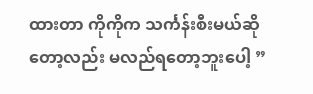ထားတာ ကိုကိုက သင်္ကန်းစီးမယ်ဆိုတော့လည်း မလည်ရတော့ဘူးပေါ့ ”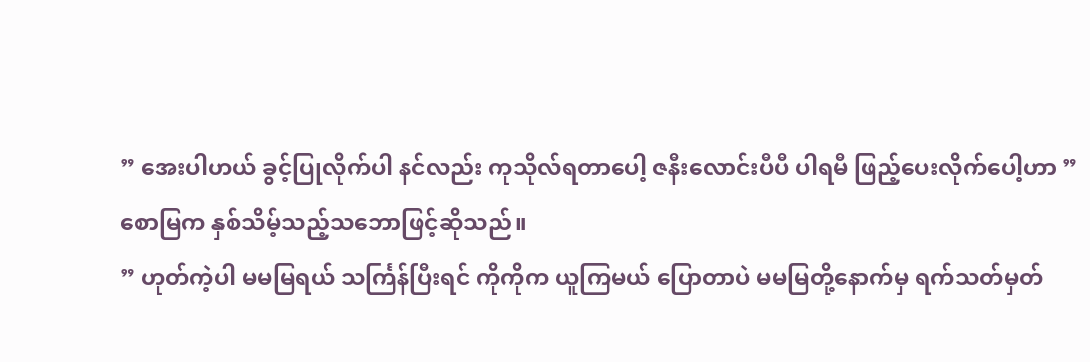” အေးပါဟယ် ခွင့်ပြုလိုက်ပါ နင်လည်း ကုသိုလ်ရတာပေါ့ ဇနီးလောင်းပီပီ ပါရမီ ဖြည့်ပေးလိုက်ပေါ့ဟာ ”
စောမြက နှစ်သိမ့်သည့်သဘောဖြင့်ဆိုသည်။
” ဟုတ်ကဲ့ပါ မမမြရယ် သင်္ကြန်ပြီးရင် ကိုကိုက ယူကြမယ် ပြောတာပဲ မမမြတို့နောက်မှ ရက်သတ်မှတ်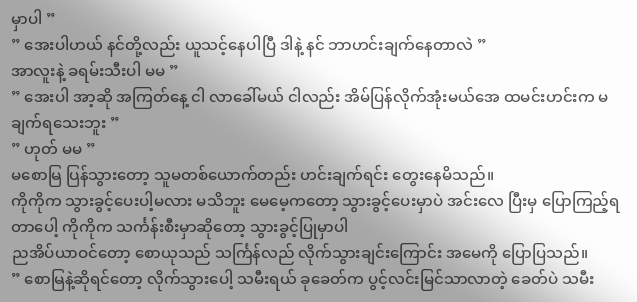မှာပါ ”
” အေးပါဟယ် နင်တို့လည်း ယူသင့်နေပါပြီ ဒါနဲ့ နင် ဘာဟင်းချက်နေတာလဲ ”
အာလူးနဲ့ ခရမ်းသီးပါ မမ ”
” အေးပါ အာ့ဆို အကြတ်နေ့ ငါ လာခေါ်မယ် ငါလည်း အိမ်ပြန်လိုက်အုံးမယ်အေ ထမင်းဟင်းက မချက်ရသေးဘူး ”
” ဟုတ် မမ ”
မစောမြ ပြန်သွားတော့ သူမတစ်ယောက်တည်း ဟင်းချက်ရင်း တွေးနေမိသည်။
ကိုကိုက သွားခွင့်ပေးပါ့မလား မသိဘူး မေမေ့ကတော့ သွားခွင့်ပေးမှာပဲ အင်းလေ ပြီးမှ ပြောကြည့်ရတာပေါ့ ကိုကိုက သင်္ကန်းစီးမှာဆိုတော့ သွားခွင့်ပြုမှာပါ
ညအိပ်ယာဝင်တော့ စောယုသည် သင်္ကြန်လည် လိုက်သွားချင်းကြောင်း အမေကို ပြောပြသည်။
” စောမြနဲ့ဆိုရင်တော့ လိုက်သွားပေါ့ သမီးရယ် ခုခေတ်က ပွင့်လင်းမြင်သာလာတဲ့ ခေတ်ပဲ သမီး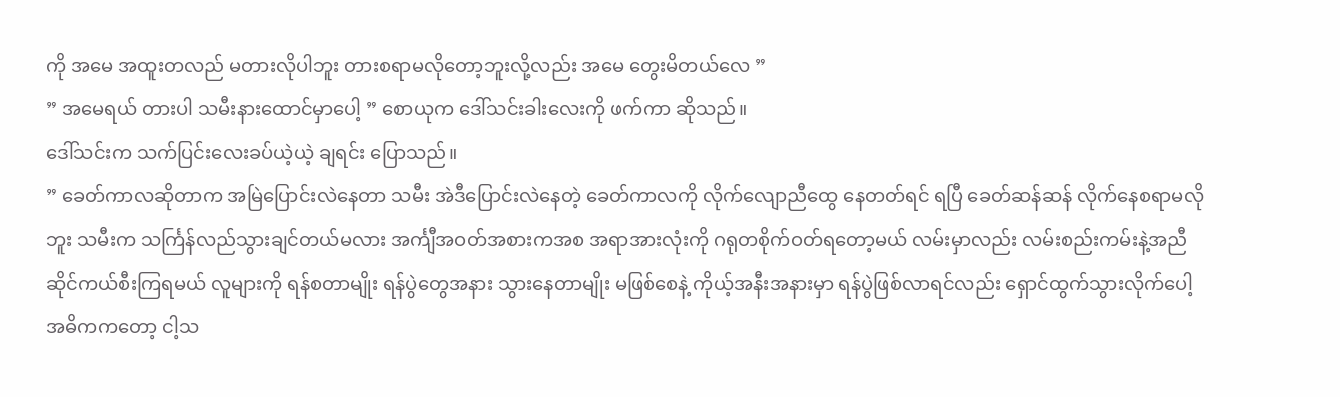ကို အမေ အထူးတလည် မတားလိုပါဘူး တားစရာမလိုတော့ဘူးလို့လည်း အမေ တွေးမိတယ်လေ ”
” အမေရယ် တားပါ သမီးနားထောင်မှာပေါ့ ” စောယုက ဒေါ်သင်းခါးလေးကို ဖက်ကာ ဆိုသည်။
ဒေါ်သင်းက သက်ပြင်းလေးခပ်ယဲ့ယဲ့ ချရင်း ပြောသည်။
” ခေတ်ကာလဆိုတာက အမြဲပြောင်းလဲနေတာ သမီး အဲဒီပြောင်းလဲနေတဲ့ ခေတ်ကာလကို လိုက်လျောညီထွေ နေတတ်ရင် ရပြီ ခေတ်ဆန်ဆန် လိုက်နေစရာမလိုဘူး သမီးက သင်္ကြန်လည်သွားချင်တယ်မလား အင်္ကျီအဝတ်အစားကအစ အရာအားလုံးကို ဂရုတစိုက်ဝတ်ရတော့မယ် လမ်းမှာလည်း လမ်းစည်းကမ်းနဲ့အညီ ဆိုင်ကယ်စီးကြရမယ် လူများကို ရန်စတာမျိုး ရန်ပွဲတွေအနား သွားနေတာမျိုး မဖြစ်စေနဲ့ ကိုယ့်အနီးအနားမှာ ရန်ပွဲဖြစ်လာရင်လည်း ရှောင်ထွက်သွားလိုက်ပေါ့ အဓိကကတော့ ငါ့သ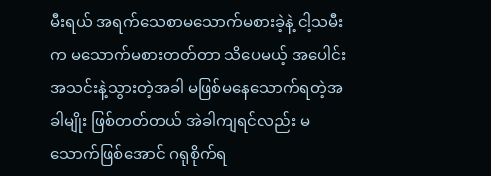မီးရယ် အရက်သေစာမသောက်မစားခဲ့နဲ့ ငါ့သမီးက မသောက်မစားတတ်တာ သိပေမယ့် အပေါင်းအသင်းနဲ့သွားတဲ့အခါ မဖြစ်မနေသောက်ရတဲ့အခါမျိုး ဖြစ်တတ်တယ် အဲခါကျရင်လည်း မသောက်ဖြစ်အောင် ဂရုစိုက်ရ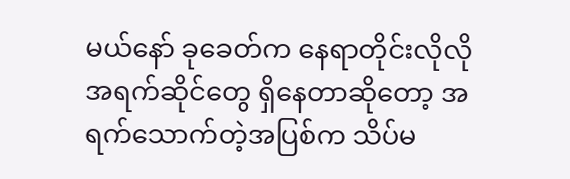မယ်နော် ခုခေတ်က နေရာတိုင်းလိုလို အရက်ဆိုင်တွေ ရှိနေတာဆိုတော့ အရက်သောက်တဲ့အပြစ်က သိပ်မ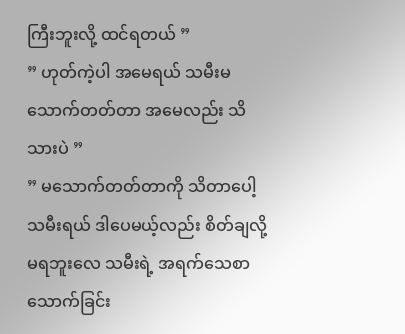ကြီးဘူးလို့ ထင်ရတယ် ”
” ဟုတ်ကဲ့ပါ အမေရယ် သမီးမသောက်တတ်တာ အမေလည်း သိသားပဲ ”
” မသောက်တတ်တာကို သိတာပေါ့ သမီးရယ် ဒါပေမယ့်လည်း စိတ်ချလို့ မရဘူးလေ သမီးရဲ့ အရက်သေစာ သောက်ခြင်း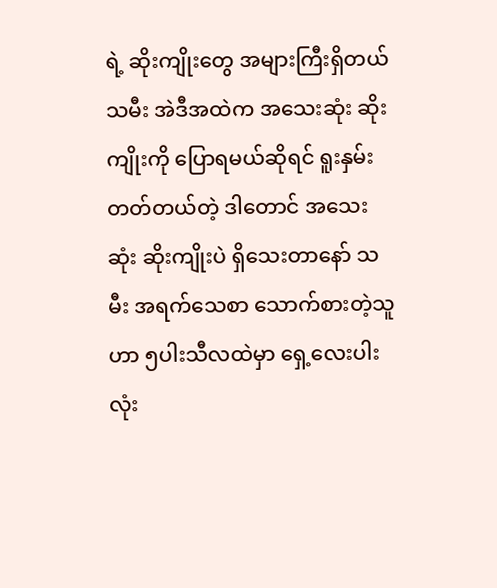ရဲ့ ဆိုးကျိုးတွေ အများကြီးရှိတယ် သမီး အဲဒီအထဲက အသေးဆုံး ဆိုးကျိုးကို ပြောရမယ်ဆိုရင် ရူးနှမ်းတတ်တယ်တဲ့ ဒါတောင် အသေးဆုံး ဆိုးကျိုးပဲ ရှိသေးတာနော် သမီး အရက်သေစာ သောက်စားတဲ့သူဟာ ၅ပါးသီလထဲမှာ ရှေ့လေးပါးလုံး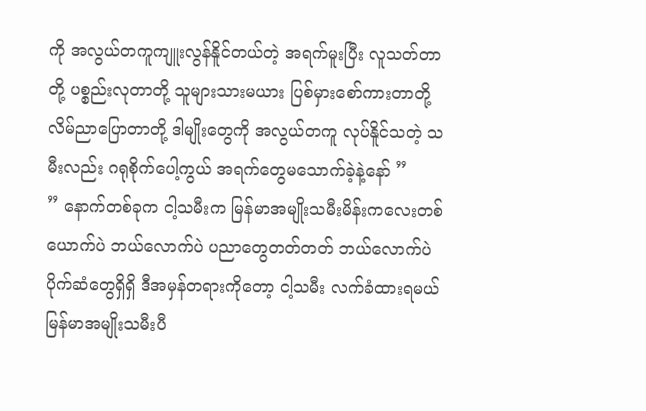ကို အလွယ်တကူကျူးလွန်နိူင်တယ်တဲ့ အရက်မူးပြီး လူသတ်တာတို့ ပစ္စည်းလုတာတို့ သူများသားမယား ပြစ်မှားစော်ကားတာတို့ လိမ်ညာပြောတာတို့ ဒါမျိုးတွေကို အလွယ်တကူ လုပ်နိူင်သတဲ့ သမီးလည်း ဂရုစိုက်ပေါ့ကွယ် အရက်တွေမသောက်ခဲ့နဲ့နော် ”
” နောက်တစ်ခုက ငါ့သမီးက မြန်မာအမျိုးသမီးမိန်းကလေးတစ်ယောက်ပဲ ဘယ်လောက်ပဲ ပညာတွေတတ်တတ် ဘယ်လောက်ပဲ ပိုက်ဆံတွေရှိရှိ ဒီအမှန်တရားကိုတော့ ငါ့သမီး လက်ခံထားရမယ် မြန်မာအမျိုးသမီးပီ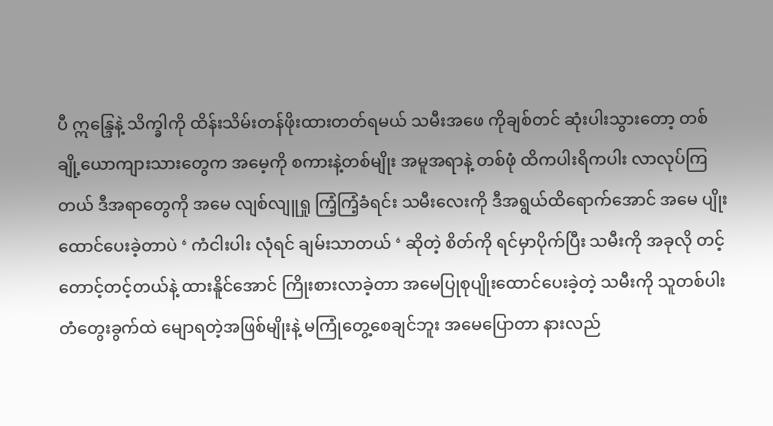ပီ ဣန္ဒြေနဲ့ သိက္ခါကို ထိန်းသိမ်းတန်ဖိုးထားတတ်ရမယ် သမီးအဖေ ကိုချစ်တင် ဆုံးပါးသွားတော့ တစ်ချို့ယောကျားသားတွေက အမေ့ကို စကားနဲ့တစ်မျိုး အမူအရာနဲ့ တစ်ဖုံ ထိကပါးရိကပါး လာလုပ်ကြတယ် ဒီအရာတွေကို အမေ လျစ်လျူရှု ကြံ့ကြံ့ခံရင်း သမီးလေးကို ဒီအရွယ်ထိရောက်အောင် အမေ ပျိုးထောင်ပေးခဲ့တာပဲ ‘ ကံငါးပါး လုံရင် ချမ်းသာတယ် ‘ ဆိုတဲ့ စိတ်ကို ရင်မှာပိုက်ပြီး သမီးကို အခုလို တင့်တောင့်တင့်တယ်နဲ့ ထားနိူင်အောင် ကြိုးစားလာခဲ့တာ အမေပြုစုပျိုးထောင်ပေးခဲ့တဲ့ သမီးကို သူတစ်ပါးတံတွေးခွက်ထဲ မျောရတဲ့အဖြစ်မျိုးနဲ့ မကြုံတွေ့စေချင်ဘူး အမေပြောတာ နားလည်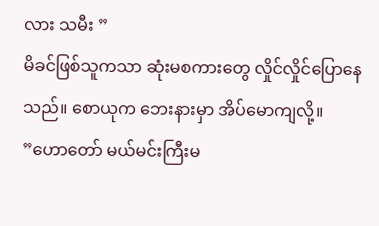လား သမီး ”
မိခင်ဖြစ်သူကသာ ဆုံးမစကားတွေ လှိုင်လှိုင်ပြောနေသည်။ စောယုက ဘေးနားမှာ အိပ်မောကျလို့။
”ဟောတော် မယ်မင်းကြီးမ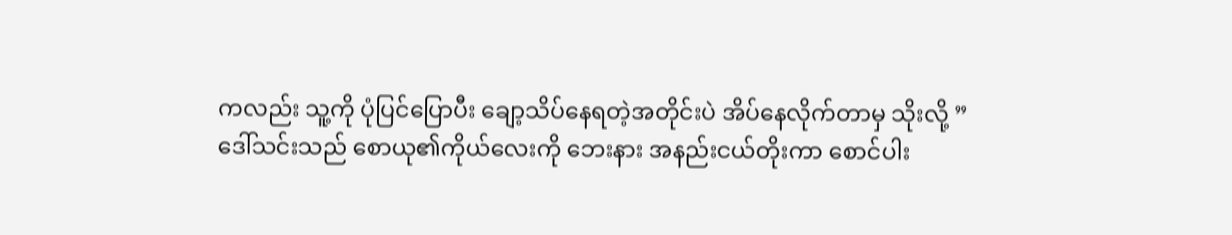ကလည်း သူ့ကို ပုံပြင်ပြောပီး ချော့သိပ်နေရတဲ့အတိုင်းပဲ အိပ်နေလိုက်တာမှ သိုးလို့ ”
ဒေါ်သင်းသည် စောယု၏ကိုယ်လေးကို ဘေးနား အနည်းငယ်တိုးကာ စောင်ပါး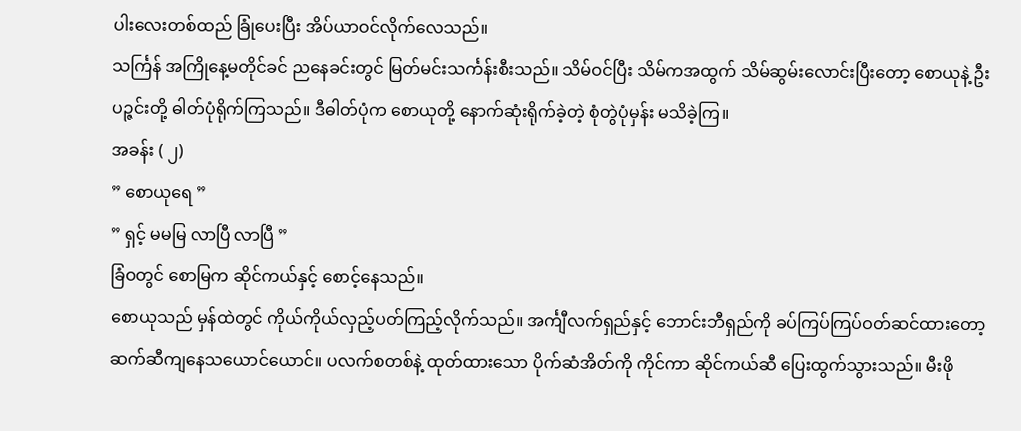ပါးလေးတစ်ထည် ခြုံပေးပြီး အိပ်ယာဝင်လိုက်လေသည်။
သင်္ကြန် အကြိုနေ့မတိုင်ခင် ညနေခင်းတွင် မြတ်မင်းသင်္ကန်းစီးသည်။ သိမ်ဝင်ပြီး သိမ်ကအထွက် သိမ်ဆွမ်းလောင်းပြီးတော့ စောယုနဲ့ ဦးပဉ္ဇင်းတို့ ဓါတ်ပုံရိုက်ကြသည်။ ဒီဓါတ်ပုံက စောယုတို့ နောက်ဆုံးရိုက်ခဲ့တဲ့ စုံတွဲပုံမှန်း မသိခဲ့ကြ။
အခန်း ( ၂)
” စောယုရေ ”
” ရှင့် မမမြ လာပြီ လာပြီ ”
ခြံဝတွင် စောမြက ဆိုင်ကယ်နှင့် စောင့်နေသည်။
စောယုသည် မှန်ထဲတွင် ကိုယ်ကိုယ်လှည့်ပတ်ကြည့်လိုက်သည်။ အင်္ကျီလက်ရှည်နှင့် ဘောင်းဘီရှည်ကို ခပ်ကြပ်ကြပ်ဝတ်ဆင်ထားတော့ ဆက်ဆီကျနေသယောင်ယောင်။ ပလက်စတစ်နဲ့ ထုတ်ထားသော ပိုက်ဆံအိတ်ကို ကိုင်ကာ ဆိုင်ကယ်ဆီ ပြေးထွက်သွားသည်။ မီးဖို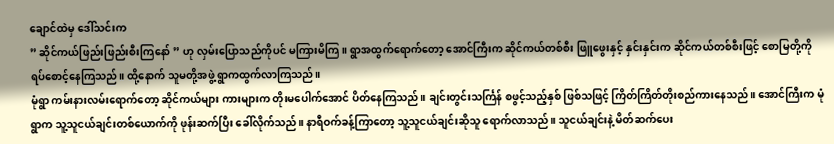ချောင်ထဲမှ ဒေါ်သင်းက
” ဆိုင်ကယ်ဖြည်းဖြည်းစီးကြနော် ” ဟု လှမ်းပြောသည်ကိုပင် မကြားမိကြ။ ရွာအထွက်ရောက်တော့ အောင်ကြီးက ဆိုင်ကယ်တစ်စီး ဖြူဖွေးနှင့် နှင်းနှင်းက ဆိုင်ကယ်တစ်စီးဖြင့် စောမြတို့ကို ရပ်စောင့်နေကြသည်။ ထို့နောက် သူမတို့အဖွဲ့ ရွာကထွက်လာကြသည်။
မုံရွာ ကမ်းနားလမ်းရောက်တော့ ဆိုင်ကယ်များ ကားများက တိုးမပေါက်အောင် ပိတ်နေကြသည်။ ချင်းတွင်းသင်္ကြန် စဖွင့်သည့်နှစ် ဖြစ်သဖြင့် ကြိတ်ကြိတ်တိုးစည်ကားနေသည်။ အောင်ကြီးက မုံရွာက သူ့သူငယ်ချင်းတစ်ယောက်ကို ဖုန်းဆက်ပြီး ခေါ်လိုက်သည်။ နာရီဝက်ခန့်ကြာတော့ သူ့သူငယ်ချင်းဆိုသူ ရောက်လာသည်။ သူငယ်ချင်းနဲ့ မိတ်ဆက်ပေး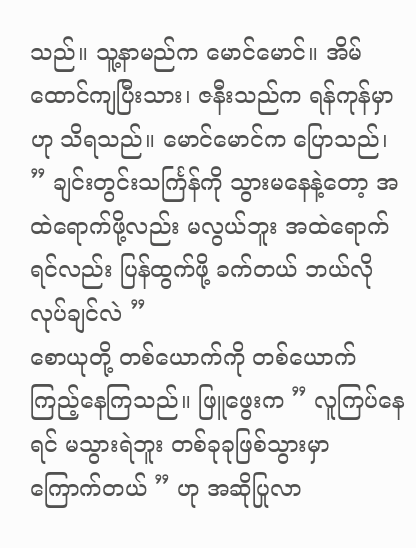သည်။ သူ့နာမည်က မောင်မောင်။ အိမ်ထောင်ကျပြီးသား၊ ဇနီးသည်က ရန်ကုန်မှာဟု သိရသည်။ မောင်မောင်က ပြောသည်၊
” ချင်းတွင်းသင်္ကြန်ကို သွားမနေနဲ့တော့ အထဲရောက်ဖို့လည်း မလွယ်ဘူး အထဲရောက်ရင်လည်း ပြန်ထွက်ဖို့ ခက်တယ် ဘယ်လိုလုပ်ချင်လဲ ”
စောယုတို့ တစ်ယောက်ကို တစ်ယောက် ကြည့်နေကြသည်။ ဖြူဖွေးက ” လူကြပ်နေရင် မသွားရဲဘူး တစ်ခုခုဖြစ်သွားမှာ ကြောက်တယ် ” ဟု အဆိုပြုလာ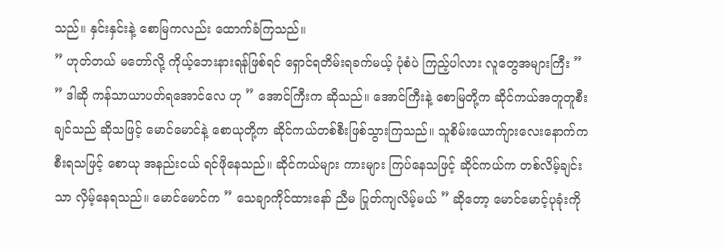သည်။ နှင်းနှင်းနဲ့ စောမြကလည်း ထောက်ခံကြသည်။
” ဟုတ်တယ် မတော်လို့ ကိုယ့်ဘေးနားရန်ဖြစ်ရင် ရှောင်ရတိမ်းရခက်မယ့် ပုံစံပဲ ကြည့်ပါလား လူတွေအများကြီး ”
” ဒါဆို ကန်သာယာပတ်ရအောင်လေ ဟု ” အောင်ကြီးက ဆိုသည်။ အောင်ကြီးနဲ့ စောမြတို့က ဆိုင်ကယ်အတူတူစီးချင်သည် ဆိုသဖြင့် မောင်မောင်နဲ့ စောယုတို့က ဆိုင်ကယ်တစ်စီးဖြစ်သွားကြသည်။ သူစိမ်းယောက်ျားလေးနောက်က စီးရသဖြင့် စောယု အနည်းငယ် ရင်ဖိုနေသည်။ ဆိုင်ကယ်များ ကားများ ကြပ်နေသဖြင့် ဆိုင်ကယ်က တစ်လိမ့်ချင်းသာ လှိမ့်နေရသည်။ မောင်မောင်က ” သေချာကိုင်ထားနော် ညီမ ပြုတ်ကျလိမ့်မယ် ” ဆိုတော့ မောင်မောင့်ပုခုံးကို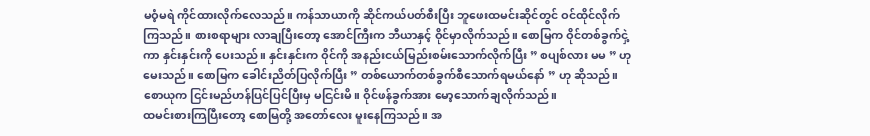မဝံ့မရဲ ကိုင်ထားလိုက်လေသည်။ ကန်သာယာကို ဆိုင်ကယ်ပတ်စီးပြီး ဘူဖေးထမင်းဆိုင်တွင် ဝင်ထိုင်လိုက်ကြသည်။ စားစရာများ လာချပြီးတော့ အောင်ကြီးက ဘီယာနှင့် ဝိုင်မှာလိုက်သည်။ စောမြက ဝိုင်တစ်ခွက်ငှဲ့ကာ နှင်းနှင်းကို ပေးသည်။ နှင်းနှင်းက ဝိုင်ကို အနည်းငယ်မြည်းစမ်းသောက်လိုက်ပြီး ” စပျစ်လား မမ ” ဟု မေးသည်။ စောမြက ခေါင်းညိတ်ပြလိုက်ပြီး ” တစ်ယောက်တစ်ခွက်စီသောက်ရမယ်နော် ” ဟု ဆိုသည်။ စောယုက ငြင်းမည်ဟန်ပြင်ပြင်ပြီးမှ မငြင်းမိ။ ဝိုင်ဖန်ခွက်အား မော့သောက်ချလိုက်သည်။
ထမင်းစားကြပြီးတော့ စောမြတို့ အတော်လေး မူးနေကြသည်။ အ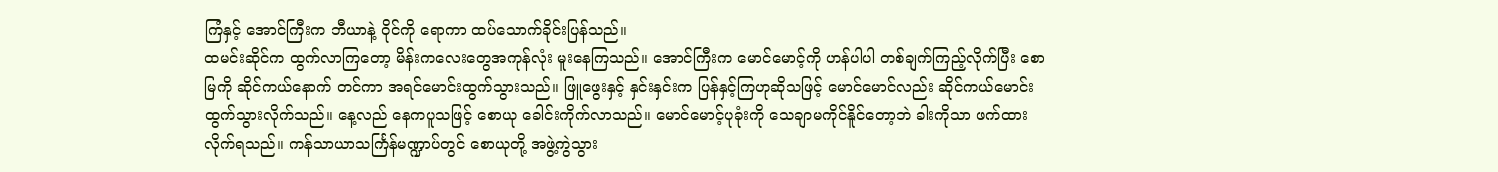ကြံနှင့် အောင်ကြီးက ဘီယာနဲ့ ဝိုင်ကို ရောကာ ထပ်သောက်ခိုင်းပြန်သည်။
ထမင်းဆိုင်က ထွက်လာကြတော့ မိန်းကလေးတွေအကုန်လုံး မူးနေကြသည်။ အောင်ကြီးက မောင်မောင့်ကို ဟန်ပါပါ တစ်ချက်ကြည့်လိုက်ပြီး စောမြကို ဆိုင်ကယ်နောက် တင်ကာ အရင်မောင်းထွက်သွားသည်။ ဖြူဖွေးနှင့် နှင်းနှင်းက ပြန်နှင့်ကြဟုဆိုသဖြင့် မောင်မောင်လည်း ဆိုင်ကယ်မောင်းထွက်သွားလိုက်သည်။ နေ့လည် နေကပူသဖြင့် စောယု ခေါင်းကိုက်လာသည်။ မောင်မောင့်ပုခုံးကို သေချာမကိုင်နိူင်တော့ဘဲ ခါးကိုသာ ဖက်ထားလိုက်ရသည်။ ကန်သာယာသင်္ကြန်မဏ္ဍာပ်တွင် စောယုတို့ အဖွဲ့ကွဲသွား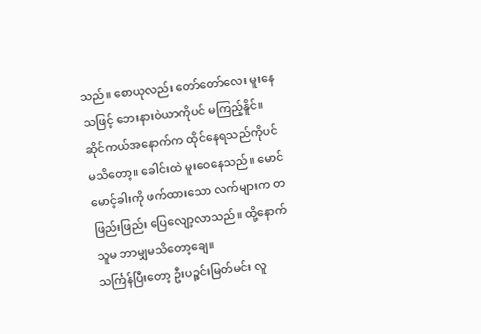သည်။ စောယုလည်း တော်တော်လေး မူးနေသဖြင့် ဘေးနားဝဲယာကိုပင် မကြည့်နိူင်။ ဆိုင်ကယ်အနောက်က ထိုင်နေရသည်ကိုပင် မသိတော့။ ခေါင်းထဲ မူးဝေနေသည်။ မောင်မောင့်ခါးကို ဖက်ထားသော လက်များက တဖြည်းဖြည်း ပြေလျော့လာသည်။ ထို့နောက် သူမ ဘာမျှမသိတော့ချေ။
သင်္ကြန်ပြီးတော့ ဦးပဉ္ဇင်းမြတ်မင်း လူ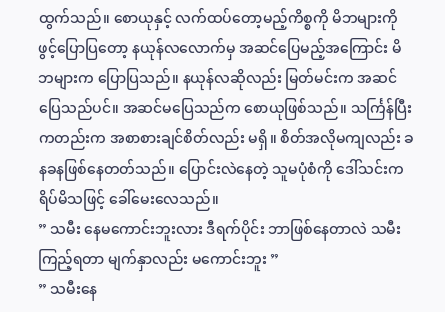ထွက်သည်။ စောယုနှင့် လက်ထပ်တော့မည့်ကိစ္စကို မိဘများကို ဖွင့်ပြောပြတော့ နယုန်လလောက်မှ အဆင်ပြေမည့်အကြောင်း မိဘများက ပြောပြသည်။ နယုန်လဆိုလည်း မြတ်မင်းက အဆင်ပြေသည်ပင်။ အဆင်မပြေသည်က စောယုဖြစ်သည်။ သင်္ကြန်ပြီးကတည်းက အစာစားချင်စိတ်လည်း မရှိ။ စိတ်အလိုမကျလည်း ခနခနဖြစ်နေတတ်သည်။ ပြောင်းလဲနေတဲ့ သူမပုံစံကို ဒေါ်သင်းက ရိပ်မိသဖြင့် ခေါ်မေးလေသည်။
” သမီး နေမကောင်းဘူးလား ဒီရက်ပိုင်း ဘာဖြစ်နေတာလဲ သမီးကြည့်ရတာ မျက်နှာလည်း မကောင်းဘူး ”
” သမီးနေ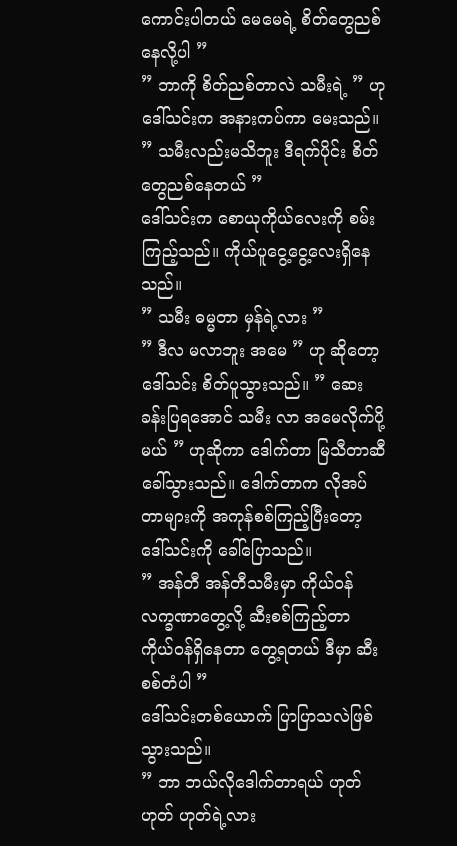ကောင်းပါတယ် မေမေရဲ့ စိတ်တွေညစ်နေလို့ပါ ”
” ဘာကို စိတ်ညစ်တာလဲ သမီးရဲ့ ” ဟု ဒေါ်သင်းက အနားကပ်ကာ မေးသည်။
” သမီးလည်းမသိဘူး ဒီရက်ပိုင်း စိတ်တွေညစ်နေတယ် ”
ဒေါ်သင်းက စောယုကိုယ်လေးကို စမ်းကြည့်သည်။ ကိုယ်ပူငွေ့ငွေ့လေးရှိနေသည်။
” သမီး ဓမ္မတာ မှန်ရဲ့လား ”
” ဒီလ မလာဘူး အမေ ” ဟု ဆိုတော့ ဒေါ်သင်း စိတ်ပူသွားသည်။ ” ဆေးခန်းပြရအောင် သမီး လာ အမေလိုက်ပို့မယ် ” ဟုဆိုကာ ဒေါက်တာ မြသီတာဆီ ခေါ်သွားသည်။ ဒေါက်တာက လိုအပ်တာများကို အကုန်စစ်ကြည့်ပြီးတော့ ဒေါ်သင်းကို ခေါ်ပြောသည်။
” အန်တီ အန်တီသမီးမှာ ကိုယ်ဝန်လက္ခဏာတွေ့လို့ ဆီးစစ်ကြည့်တာ ကိုယ်ဝန်ရှိနေတာ တွေ့ရတယ် ဒီမှာ ဆီးစစ်တံပါ ”
ဒေါ်သင်းတစ်ယောက် ပြာပြာသလဲဖြစ်သွားသည်။
” ဘာ ဘယ်လိုဒေါက်တာရယ် ဟုတ် ဟုတ် ဟုတ်ရဲ့လား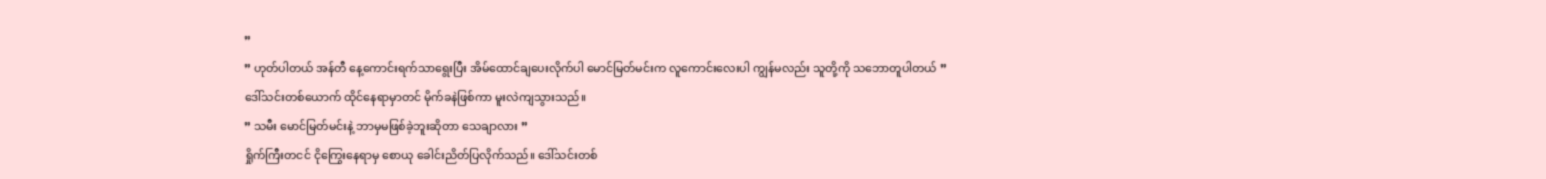”
” ဟုတ်ပါတယ် အန်တီ နေ့ကောင်းရက်သာရွေးပြီး အိမ်ထောင်ချပေးလိုက်ပါ မောင်မြတ်မင်းက လူကောင်းလေးပါ ကျွန်မလည်း သူတို့ကို သဘောတူပါတယ် ”
ဒေါ်သင်းတစ်ယောက် ထိုင်နေရာမှာတင် မိုက်ခနဲဖြစ်ကာ မူးလဲကျသွားသည်။
” သမီး မောင်မြတ်မင်းနဲ့ ဘာမှမဖြစ်ခဲ့ဘူးဆိုတာ သေချာလား ”
ရှိုက်ကြီးတငင် ငိုကြွေးနေရာမှ စောယု ခေါင်းညိတ်ပြလိုက်သည်။ ဒေါ်သင်းတစ်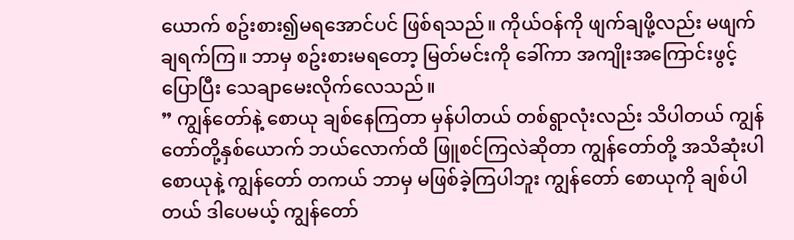ယောက် စဥ်းစား၍မရအောင်ပင် ဖြစ်ရသည်။ ကိုယ်ဝန်ကို ဖျက်ချဖို့လည်း မဖျက်ချရက်ကြ။ ဘာမှ စဥ်းစားမရတော့ မြတ်မင်းကို ခေါ်ကာ အကျိုးအကြောင်းဖွင့်ပြောပြီး သေချာမေးလိုက်လေသည်။
” ကျွန်တော်နဲ့ စောယု ချစ်နေကြတာ မှန်ပါတယ် တစ်ရွာလုံးလည်း သိပါတယ် ကျွန်တော်တို့နှစ်ယောက် ဘယ်လောက်ထိ ဖြူစင်ကြလဲဆိုတာ ကျွန်တော်တို့ အသိဆုံးပါ စောယုနဲ့ ကျွန်တော် တကယ် ဘာမှ မဖြစ်ခဲ့ကြပါဘူး ကျွန်တော် စောယုကို ချစ်ပါတယ် ဒါပေမယ့် ကျွန်တော်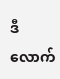ဒီလောက်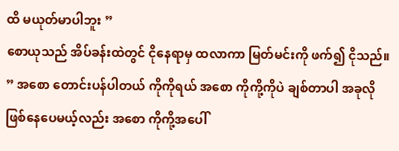ထိ မယုတ်မာပါဘူး ”
စောယုသည် အိပ်ခန်းထဲတွင် ငိုနေရာမှ ထလာကာ မြတ်မင်းကို ဖက်၍ ငိုသည်။
” အစော တောင်းပန်ပါတယ် ကိုကိုရယ် အစော ကိုကို့ကိုပဲ ချစ်တာပါ အခုလိုဖြစ်နေပေမယ့်လည်း အစော ကိုကို့အပေါ်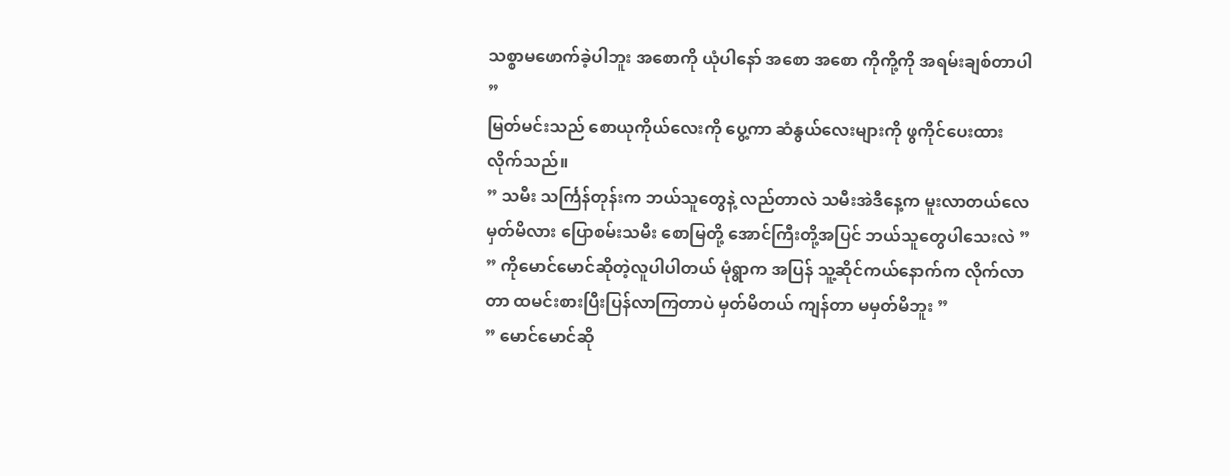သစ္စာမဖောက်ခဲ့ပါဘူး အစောကို ယုံပါနော် အစော အစော ကိုကို့ကို အရမ်းချစ်တာပါ ”
မြတ်မင်းသည် စောယုကိုယ်လေးကို ပွေ့ကာ ဆံနွယ်လေးများကို ဖွကိုင်ပေးထားလိုက်သည်။
” သမီး သင်္ကြန်တုန်းက ဘယ်သူတွေနဲ့ လည်တာလဲ သမီးအဲဒီနေ့က မူးလာတယ်လေ မှတ်မိလား ပြောစမ်းသမီး စောမြတို့ အောင်ကြီးတို့အပြင် ဘယ်သူတွေပါသေးလဲ ”
” ကိုမောင်မောင်ဆိုတဲ့လူပါပါတယ် မုံရွာက အပြန် သူ့ဆိုင်ကယ်နောက်က လိုက်လာတာ ထမင်းစားပြီးပြန်လာကြတာပဲ မှတ်မိတယ် ကျန်တာ မမှတ်မိဘူး ”
” မောင်မောင်ဆို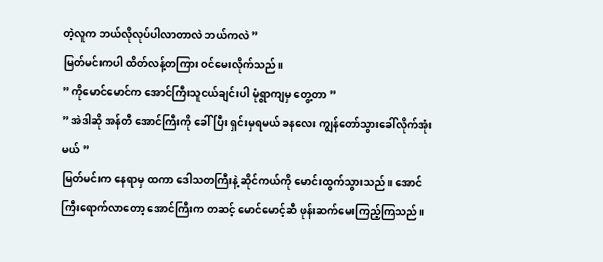တဲ့လူက ဘယ်လိုလုပ်ပါလာတာလဲ ဘယ်ကလဲ ”
မြတ်မင်းကပါ ထိတ်လန့်တကြား ဝင်မေးလိုက်သည်။
” ကိုမောင်မောင်က အောင်ကြီးသူငယ်ချင်းပါ မုံရွာကျမှ တွေ့တာ ”
” အဲဒါဆို အန်တီ အောင်ကြီးကို ခေါ်ပြီး ရှင်းမှရမယ် ခနလေး ကျွန်တော်သွားခေါ်လိုက်အုံးမယ် ”
မြတ်မင်းက နေရာမှ ထကာ ဒေါသတကြီးနဲ့ ဆိုင်ကယ်ကို မောင်းထွက်သွားသည်။ အောင်ကြီးရောက်လာတော့ အောင်ကြီးက တဆင့် မောင်မောင့်ဆီ ဖုန်းဆက်မေးကြည့်ကြသည်။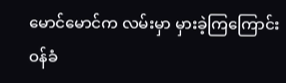မောင်မောင်က လမ်းမှာ မှားခဲ့ကြကြောင်း ဝန်ခံ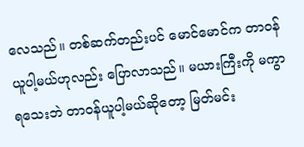လေသည်။ တစ်ဆက်တည်းပင် မောင်မောင်က တာဝန်ယူပါ့မယ်ဟုလည်း ပြောလာသည်။ မယားကြီးကို မကွာရသေးဘဲ တာဝန်ယူပါ့မယ်ဆိုတော့ မြတ်မင်း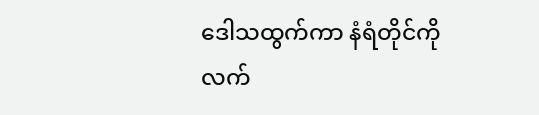ဒေါသထွက်ကာ နံရံတိုင်ကို လက်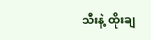သီးနဲ့ ထိုးချ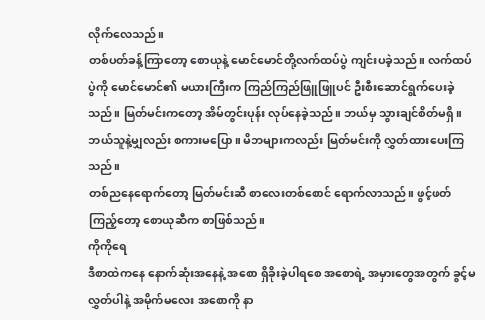လိုက်လေသည်။
တစ်ပတ်ခန့်ကြာတော့ စောယုနဲ့ မောင်မောင်တို့လက်ထပ်ပွဲ ကျင်းပခဲ့သည်။ လက်ထပ်ပွဲကို မောင်မောင်၏ မယားကြီးက ကြည်ကြည်ဖြူဖြူပင် ဦးစီးဆောင်ရွက်ပေးခဲ့သည်။ မြတ်မင်းကတော့ အိမ်တွင်းပုန်း လုပ်နေခဲ့သည်။ ဘယ်မှ သွားချင်စိတ်မရှိ။ ဘယ်သူနဲ့မျှလည်း စကားမပြော။ မိဘများကလည်း မြတ်မင်းကို လွှတ်ထားပေးကြသည်။
တစ်ညနေရောက်တော့ မြတ်မင်းဆီ စာလေးတစ်စောင် ရောက်လာသည်။ ဖွင့်ဖတ်ကြည့်တော့ စောယုဆီက စာဖြစ်သည်။
ကိုကိုရေ
ဒီစာထဲကနေ နောက်ဆုံးအနေနဲ့ အစော ရှိခိုးခဲ့ပါရစေ အစောရဲ့ အမှားတွေအတွက် ခွင့်မလွှတ်ပါနဲ့ အမိုက်မလေး အစောကို နာ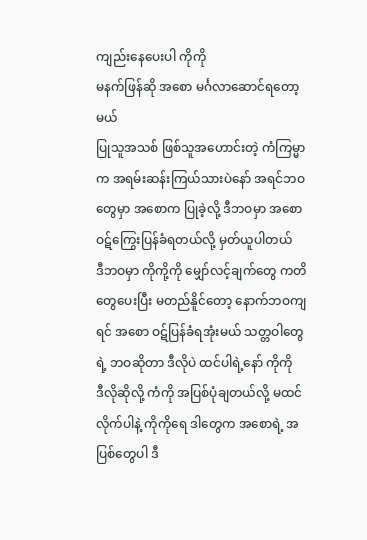ကျည်းနေပေးပါ ကိုကို
မနက်ဖြန်ဆို အစော မင်္ဂလာဆောင်ရတော့မယ်
ပြုသူအသစ် ဖြစ်သူအဟောင်းတဲ့ ကံကြမ္မာက အရမ်းဆန်းကြယ်သားပဲနော် အရင်ဘဝတွေမှာ အစောက ပြုခဲ့လို့ ဒီဘဝမှာ အစော ဝဋ်ကြွေးပြန်ခံရတယ်လို့ မှတ်ယူပါတယ်
ဒီဘဝမှာ ကိုကို့ကို မျှော်လင့်ချက်တွေ ကတိတွေပေးပြီး မတည်နိူင်တော့ နောက်ဘဝကျရင် အစော ဝဋ်ပြန်ခံရအုံးမယ် သတ္တဝါတွေရဲ့ ဘဝဆိုတာ ဒီလိုပဲ ထင်ပါရဲ့နော် ကိုကို
ဒီလိုဆိုလို့ ကံကို အပြစ်ပုံချတယ်လို့ မထင်လိုက်ပါနဲ့ ကိုကိုရေ ဒါတွေက အစောရဲ့ အပြစ်တွေပါ ဒီ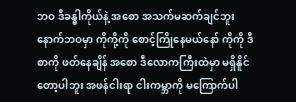ဘဝ ဒီခန္ဓါကိုယ်နဲ့ အစော အသက်မဆက်ချင်ဘူး
နောက်ဘဝမှာ ကိုကို့ကို စောင့်ကြိုနေမယ်နော် ကိုကို ဒီစာကို ဖတ်နေချိန် အစော ဒီလောကကြီးထဲမှာ မရှိနိူင်တော့ပါဘူး အဖန်ငါးရာ ငါးကမ္ဘာကို မကြောက်ပါ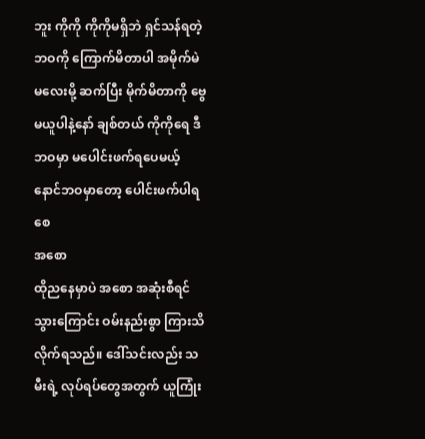ဘူး ကိုကို ကိုကိုမရှိဘဲ ရှင်သန်ရတဲ့ ဘဝကို ကြောက်မိတာပါ အမိုက်မဲမလေးမို့ ဆက်ပြီး မိုက်မိတာကို ဗွေမယူပါနဲ့နော် ချစ်တယ် ကိုကိုရေ ဒီဘဝမှာ မပေါင်းဖက်ရပေမယ့် နောင်ဘဝမှာတော့ ပေါင်းဖက်ပါရစေ
အစော
ထိုညနေမှာပဲ အစော အဆုံးစီရင်သွားကြောင်း ဝမ်းနည်းစွာ ကြားသိလိုက်ရသည်။ ဒေါ်သင်းလည်း သမီးရဲ့ လုပ်ရပ်တွေအတွက် ယူကြုံး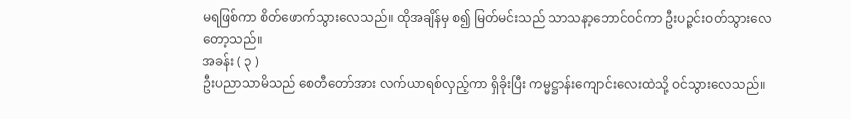မရဖြစ်ကာ စိတ်ဖောက်သွားလေသည်။ ထိုအချိန်မှ စ၍ မြတ်မင်းသည် သာသနာ့ဘောင်ဝင်ကာ ဦးပဉ္ဇင်းဝတ်သွားလေတော့သည်။
အခန်း ( ၃ )
ဦးပညာသာမိသည် စေတီတော်အား လက်ယာရစ်လှည့်ကာ ရှိခိုးပြီး ကမ္မဋ္ဌာန်းကျောင်းလေးထဲသို့ ဝင်သွားလေသည်။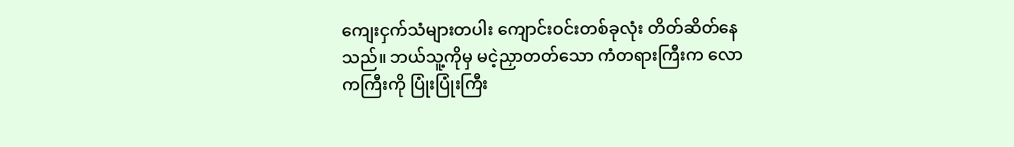ကျေးငှက်သံများတပါး ကျောင်းဝင်းတစ်ခုလုံး တိတ်ဆိတ်နေသည်။ ဘယ်သူ့ကိုမှ မငဲ့ညှာတတ်သော ကံတရားကြီးက လောကကြီးကို ပြုံးပြုံးကြီး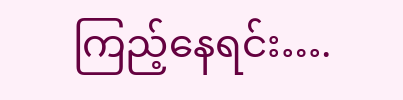ကြည့်နေရင်း….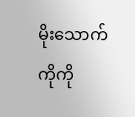မိုးသောက်ကိုကို